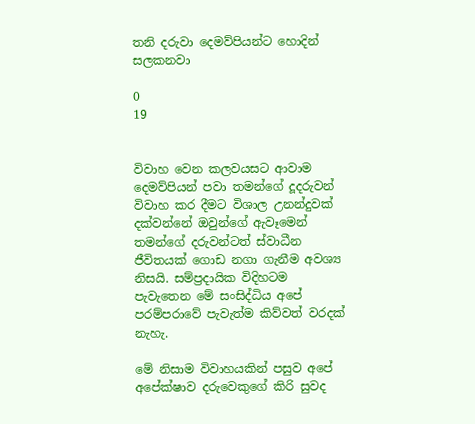තනි දරුවා දෙමව්පියන්ට හොදින් සලකනවා

0
19


විවාහ වෙන කලවයසට ආවාම දෙමව්පියන් පවා තමන්ගේ දූදරුවන් විවාහ කර දීමට විශාල උනන්දුවක් දක්වන්නේ ඔවුන්ගේ ඇවෑමෙන් තමන්ගේ දරුවන්ටත් ස්වාධීන ජීවිතයක් ගොඩ නගා ගැනීම අවශ්‍ය නිසයි. සම්ප්‍රදායික විදිහටම පැවැතෙන මේ සංසිද්ධිය අපේ පරම්පරාවේ පැවැත්ම කිව්වත් වරදක් නැහැ.

මේ නිසාම විවාහයකින් පසුව අපේ අපේක්ෂාව දරුවෙකුගේ කිරි සුවද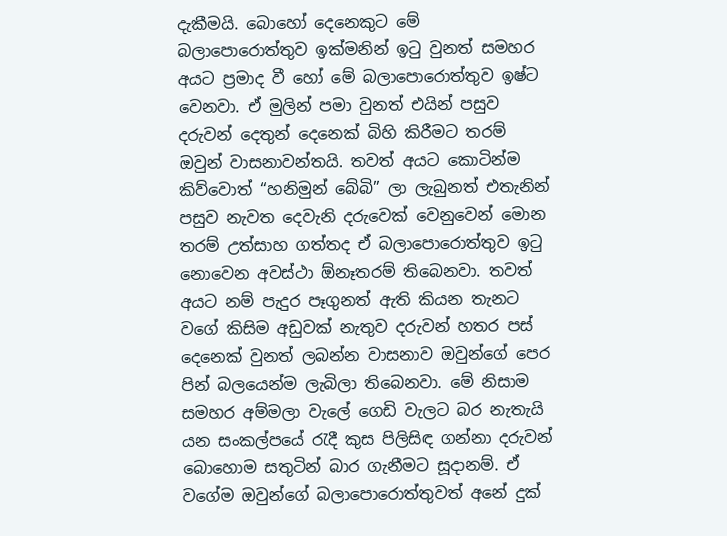දැකීමයි. බොහෝ දෙනෙකුට මේ බලාපොරොත්තුව ඉක්මනින් ඉටු වුනත් සමහර අයට ප්‍රමාද වී හෝ මේ බලාපොරොත්තුව ඉෂ්ට වෙනවා. ඒ මුලින් පමා වුනත් එයින් පසුව දරුවන් දෙතුන් දෙනෙක් බිහි කිරීමට තරම් ඔවුන් වාසනාවන්තයි. තවත් අයට කොටින්ම කිව්වොත් “හනිමුන් බේබි” ලා ලැබුනත් එතැනින් පසුව නැවත දෙවැනි දරුවෙක් වෙනුවෙන් මොන තරම් උත්සාහ ගත්තද ඒ බලාපොරොත්තුව ඉටු නො‍වෙන අවස්ථා ඕනෑතරම් තිබෙනවා. තවත් අයට නම් පැදුර පෑගුනත් ඇති කියන තැනට වගේ කිසිම අඩුවක් නැතුව දරුවන් හතර පස් දෙනෙක් වුනත් ලබන්න වාසනාව ඔවුන්ගේ පෙර පින් බලයෙන්ම ලැබිලා තිබෙනවා. මේ නිසාම සමහර අම්මලා වැලේ ගෙඩි වැලට බර නැතැයි යන සංකල්පයේ රැදී කුස පිලිසිඳ ගන්නා දරුවන් බොහොම සතුටින් බාර ගැනීමට සූදානම්. ඒ වගේම ඔවුන්ගේ බලාපොරොත්තුවත් අනේ දුක්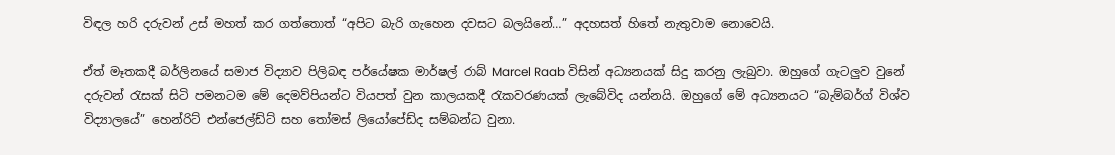විඳල හරි දරුවන් උස් මහත් කර ගත්තොත් “අපිට බැරි ගැහෙන දවසට බලයිනේ…” අදහසත් හිතේ නැතුවාම නොවෙයි.

ඒත් මෑතකදී බර්ලිනයේ සමාජ විද්‍යාව පිලිබඳ පර්යේෂක මාර්ෂල් රාබ් Marcel Raab විසින් අධ්‍යනයක් සිදු කරනු ලැබුවා. ඔහුගේ ගැටලුව වුනේ දරුවන් රැසක් සිටි පමනටම මේ දෙමව්පියන්ට වියපත් වුන කාලයකදී රැකවරණයක් ලැබේවිද යන්නයි. ඔහුගේ මේ අධ්‍යනයට “බැම්බර්ග් විශ්ව විද්‍යාලයේ” හෙන්රිට් එන්ජෙල්ඩ්ට් සහ තෝමස් ලියෝපේඩ්ද සම්බන්ධ වුනා.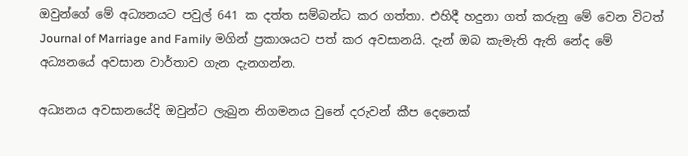ඔවුන්ගේ මේ අධ්‍යනයට පවුල් 641 ක දත්ත සම්බන්ධ කර ගත්තා. එහිදී හදුනා ගත් කරුනු මේ වෙන විටත් Journal of Marriage and Family මගින් ප්‍රකාශයට පත් කර අවසානයි. දැන් ඔබ කැමැති ඇති නේද මේ අධ්‍යනයේ අවසාන වාර්තාව ගැන දැනගන්න.

අධ්‍යනය අවසානයේදි ඔවුන්ට ලැබුන නිගමනය වුනේ දරුවන් කීප දෙනෙක්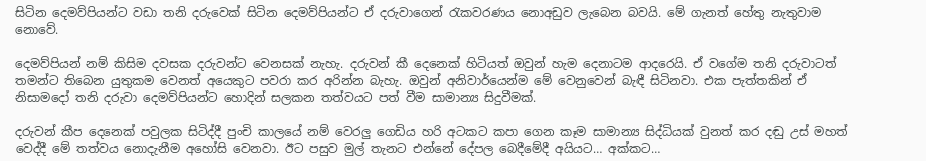සිටින දෙමව්පියන්ට වඩා තනි දරුවෙක් සිටින දෙමව්පියන්ට ඒ දරුවාගෙන් රැකවරණය නොඅඩුව ලැබෙන බවයි. මේ ගැනත් හේතු නැතුවාම නොවේ.

දෙමව්පියන් නම් කිසිම දවසක දරුවන්ට වෙනසක් නැහැ. දරුවන් කී දෙනෙක් හිටියත් ඔවුන් හැම දෙනාටම ආදරෙයි. ඒ වගේම තනි දරුවාටත් තමන්ට තිබෙන යුතුකම වෙනත් අයෙකුට පවරා කර අරින්න බැහැ. ඔවුන් අනිවාර්යෙන්ම මේ වෙනුවෙන් බැඳී සිටිනවා. එක පැත්තකින් ඒ නිසාමදෝ තනි දරුවා දෙමව්පියන්ට හොදින් සලකන තත්වයට පත් වීම සාමාන්‍ය සිදුවීමක්.

දරුවන් කීප දෙනෙක් පවුලක සිටිද්දී පුංචි කාලයේ නම් වෙරලු ගෙඩිය හරි අටකට කපා ගෙන කෑම සාමාන්‍ය සිද්ධියක් වුනත් කර දඬු උස් මහත් වෙද්දී මේ තත්වය නොදැනීම අහෝසි වෙනවා. ඊට පසුව මුල් තැනට එන්නේ දේපල බෙදීමේදී අයියට… අක්කට…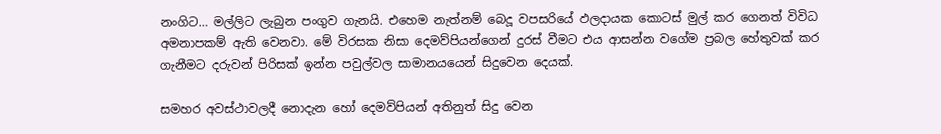නංගිට… මල්ලිට ලැබුන පංගුව ගැනයි. එහෙම නැත්නම් බෙදූ වපසරියේ ඵලදායක කොටස් මුල් කර ගෙනත් විවිධ අමනාපකම් ඇති වෙනවා. මේ විරසක නිසා දෙමව්පියන්ගෙන් දුරස් වීමට එය ආසන්න වගේම ප්‍රබල හේතුවක් කර ගැනීමට දරුවන් පිරිසක් ඉන්න පවුල්වල සාමානයයෙන් සිදුවෙන දෙයක්.

සමහර අවස්ථාවලදී නොදැන හෝ දෙමව්පියන් අතිනුත් සිදු වෙන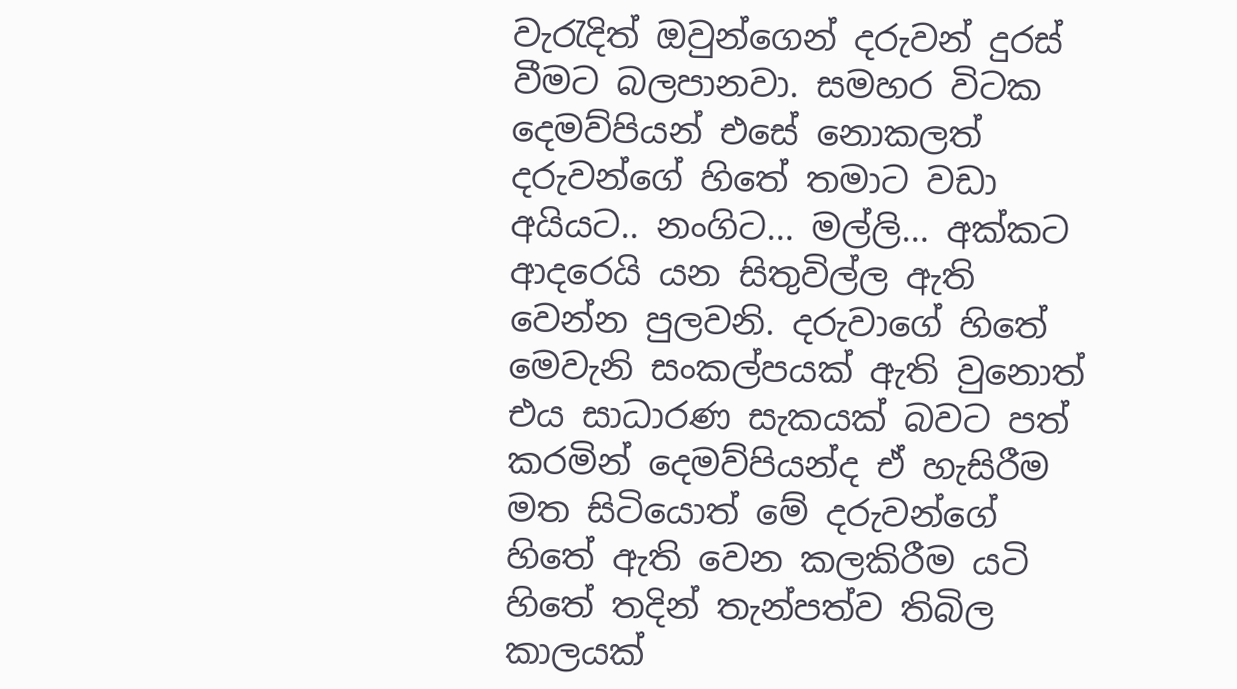වැරැදිත් ඔවුන්ගෙන් දරුවන් දුරස් වීමට බලපානවා. සමහර විටක දෙමව්පියන් එසේ නොකලත් දරුවන්ගේ හිතේ තමාට වඩා අයියට.. නංගිට… මල්ලි… අක්කට ආදරෙයි යන සිතුවිල්ල ඇති වෙන්න පුලවනි. දරුවාගේ හිතේ මෙවැනි සංකල්පයක් ඇති වුනොත් එය සාධාරණ සැකයක් බවට පත් කරමින් දෙමව්පියන්ද ඒ හැසිරීම මත සිටියොත් මේ දරුවන්ගේ හිතේ ඇති වෙන කලකිරීම යටි හිතේ තදින් තැන්පත්ව තිබිල කාලයක්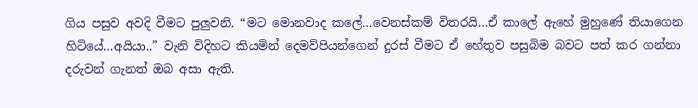ගිය පසුව අවදි වීමට පුලුවනි. “මට මොනවාද කලේ…වෙනස්කම් විතරයි…ඒ කාලේ ඇහේ මුහුණේ තියාගෙන හිටියේ…අයියා..” වැනි විදිහට කියමින් දෙමව්පියන්ගෙන් දුරස් වීමට ඒ හේතුව පසුබිම බවට පත් කර ගන්නා දරුවන් ගැනත් ඔබ අසා ඇති.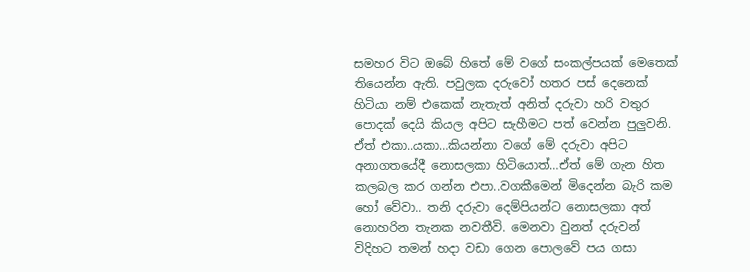සමහර විට ඔබේ හිතේ මේ වගේ සංකල්පයක් මෙතෙක් තියෙන්න ඇති. පවුලක දරුවෝ හතර පස් දෙනෙක් හිටියා නම් එකෙක් නැතැත් අනිත් දරුවා හරි වතුර පොදක් දෙයි කියල අපිට සැහීමට පත් වෙන්න පුලුවනි. ඒත් එකා..යකා…කියන්නා වගේ මේ දරුවා අපිට අනාගතයේදී නොසලකා හිටියොත්…ඒත් මේ ගැන හිත කලබල කර ගන්න එපා..වගකීමෙන් මිදෙන්න බැරි කම හෝ වේවා.. තනි දරුවා දෙම්පියන්ට නොසලකා අත් නොහරින තැනක නවතීවි. මෙනවා වුනත් දරුවන් විදිහට තමන් හදා වඩා ගෙන පොලවේ පය ගසා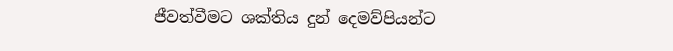ජීවත්වීමට ශක්තිය දුන් දෙමව්පියන්ට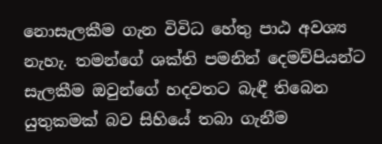නොසැලකීම ගැන විවිධ හේතු පාඨ අවශ්‍ය නැහැ. තමන්ගේ ශක්ති පමනින් දෙමව්පියන්ට සැලකීම ඔවුන්ගේ හදවතට බැඳී තිබෙන යුතුකමක් බව සිහියේ තබා ගැනීම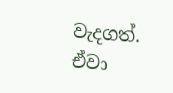වැදගත්. ඒවා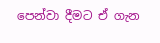පෙන්වා දීමට ඒ ගැන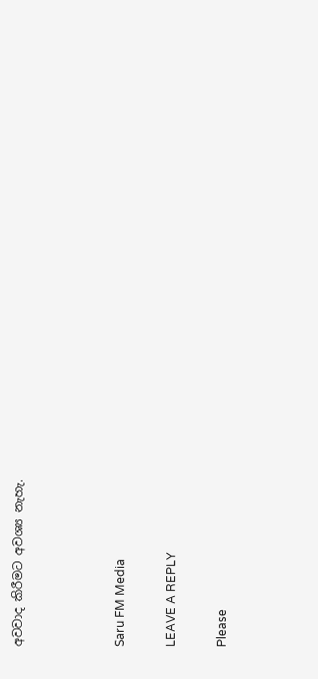අවවාද කිරීමට අවශ්‍ය නැහැ.



Saru FM Media

LEAVE A REPLY

Please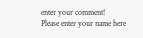enter your comment!
Please enter your name here